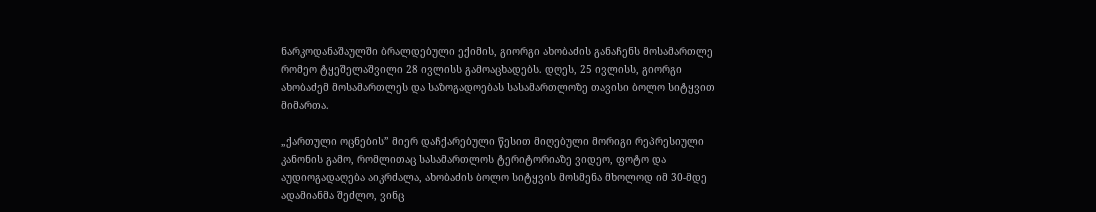ნარკოდანაშაულში ბრალდებული ექიმის, გიორგი ახობაძის განაჩენს მოსამართლე რომეო ტყეშელაშვილი 28 ივლისს გამოაცხადებს. დღეს, 25 ივლისს, გიორგი ახობაძემ მოსამართლეს და საზოგადოებას სასამართლოზე თავისი ბოლო სიტყვით მიმართა.

„ქართული ოცნების” მიერ დაჩქარებული წესით მიღებული მორიგი რეპრესიული კანონის გამო, რომლითაც სასამართლოს ტერიტორიაზე ვიდეო, ფოტო და აუდიოგადაღება აიკრძალა, ახობაძის ბოლო სიტყვის მოსმენა მხოლოდ იმ 30-მდე ადამიანმა შეძლო, ვინც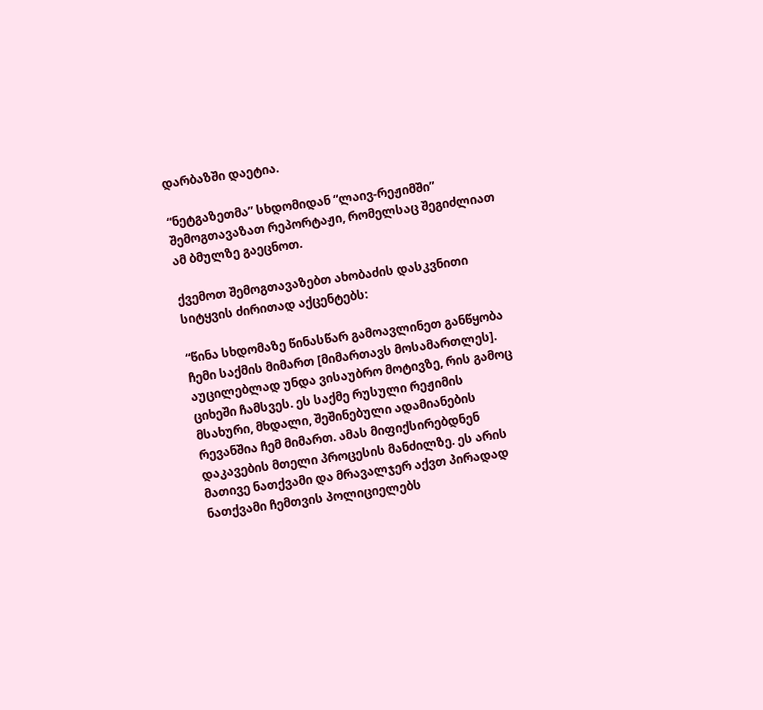დარბაზში დაეტია.

“ნეტგაზეთმა” სხდომიდან “ლაივ-რეჟიმში” შემოგთავაზათ რეპორტაჟი, რომელსაც შეგიძლიათ ამ ბმულზე გაეცნოთ.

ქვემოთ შემოგთავაზებთ ახობაძის დასკვნითი სიტყვის ძირითად აქცენტებს:

“წინა სხდომაზე წინასწარ გამოავლინეთ განწყობა ჩემი საქმის მიმართ [მიმართავს მოსამართლეს]. აუცილებლად უნდა ვისაუბრო მოტივზე, რის გამოც ციხეში ჩამსვეს. ეს საქმე რუსული რეჟიმის მსახური, მხდალი, შეშინებული ადამიანების რევანშია ჩემ მიმართ. ამას მიფიქსირებდნენ დაკავების მთელი პროცესის მანძილზე. ეს არის მათივე ნათქვამი და მრავალჯერ აქვთ პირადად ნათქვამი ჩემთვის პოლიციელებს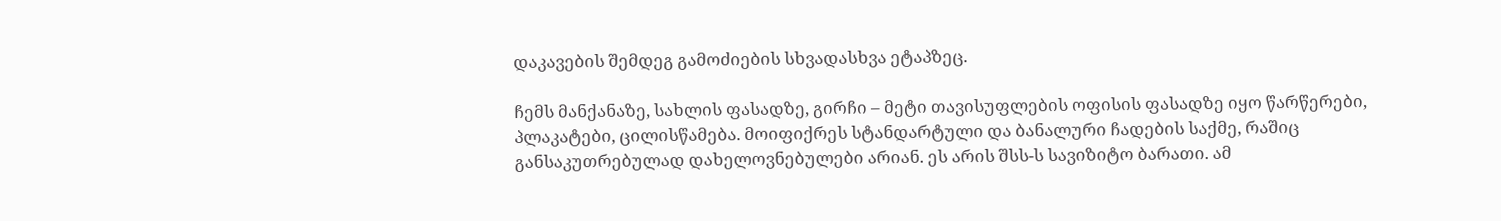დაკავების შემდეგ გამოძიების სხვადასხვა ეტაპზეც.

ჩემს მანქანაზე, სახლის ფასადზე, გირჩი – მეტი თავისუფლების ოფისის ფასადზე იყო წარწერები, პლაკატები, ცილისწამება. მოიფიქრეს სტანდარტული და ბანალური ჩადების საქმე, რაშიც განსაკუთრებულად დახელოვნებულები არიან. ეს არის შსს-ს სავიზიტო ბარათი. ამ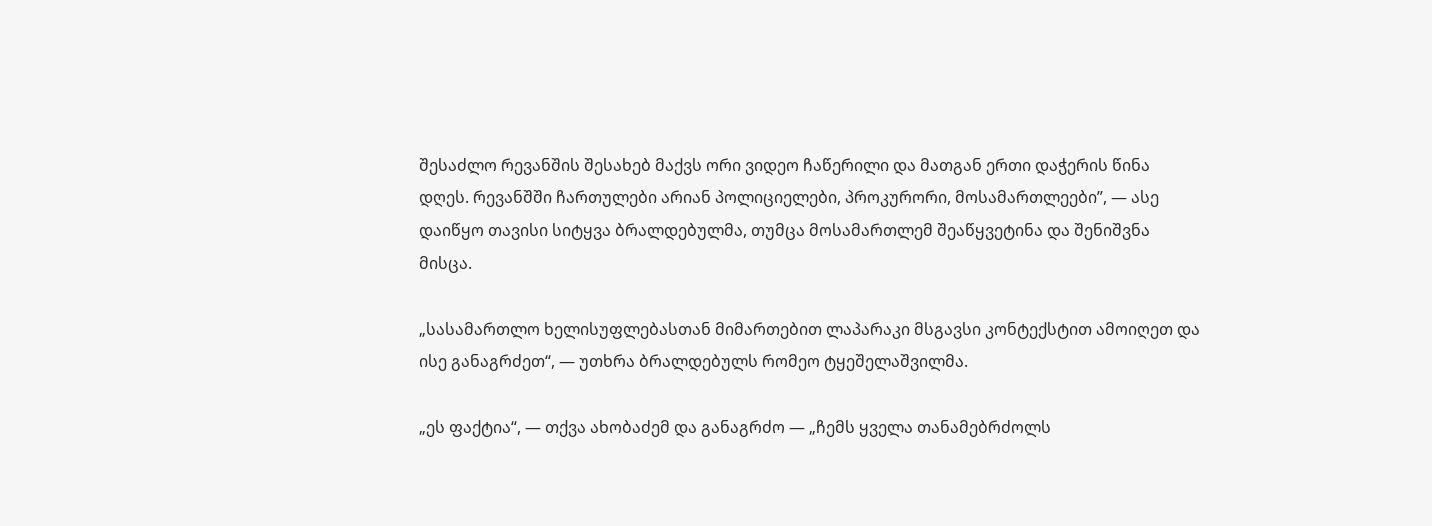შესაძლო რევანშის შესახებ მაქვს ორი ვიდეო ჩაწერილი და მათგან ერთი დაჭერის წინა დღეს. რევანშში ჩართულები არიან პოლიციელები, პროკურორი, მოსამართლეები”, — ასე დაიწყო თავისი სიტყვა ბრალდებულმა, თუმცა მოსამართლემ შეაწყვეტინა და შენიშვნა მისცა.

„სასამართლო ხელისუფლებასთან მიმართებით ლაპარაკი მსგავსი კონტექსტით ამოიღეთ და ისე განაგრძეთ“, — უთხრა ბრალდებულს რომეო ტყეშელაშვილმა.

„ეს ფაქტია“, — თქვა ახობაძემ და განაგრძო — „ჩემს ყველა თანამებრძოლს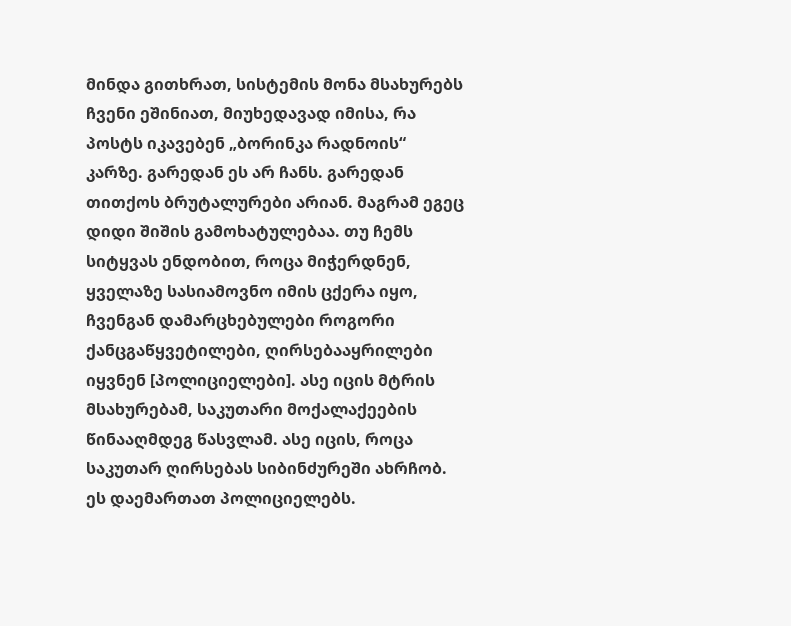მინდა გითხრათ, სისტემის მონა მსახურებს ჩვენი ეშინიათ, მიუხედავად იმისა, რა პოსტს იკავებენ „ბორინკა რადნოის“ კარზე. გარედან ეს არ ჩანს. გარედან თითქოს ბრუტალურები არიან. მაგრამ ეგეც დიდი შიშის გამოხატულებაა. თუ ჩემს სიტყვას ენდობით, როცა მიჭერდნენ, ყველაზე სასიამოვნო იმის ცქერა იყო, ჩვენგან დამარცხებულები როგორი ქანცგაწყვეტილები, ღირსებააყრილები იყვნენ [პოლიციელები]. ასე იცის მტრის მსახურებამ, საკუთარი მოქალაქეების წინააღმდეგ წასვლამ. ასე იცის, როცა საკუთარ ღირსებას სიბინძურეში ახრჩობ. ეს დაემართათ პოლიციელებს.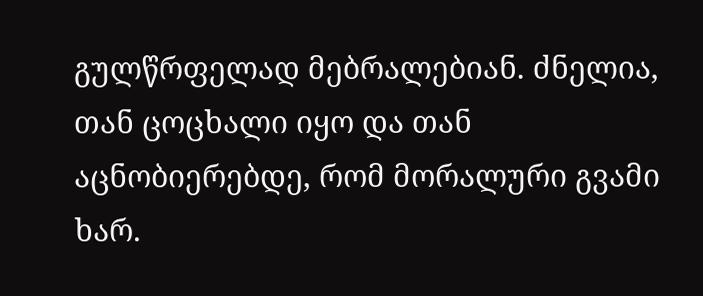გულწრფელად მებრალებიან. ძნელია, თან ცოცხალი იყო და თან აცნობიერებდე, რომ მორალური გვამი ხარ.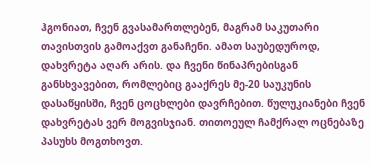ჰგონიათ, ჩვენ გვასამართლებენ, მაგრამ საკუთარი თავისთვის გამოაქვთ განაჩენი. ამათ საუბედუროდ, დახვრეტა აღარ არის. და ჩვენი წინაპრებისგან განსხვავებით, რომლებიც გააქრეს მე-20 საუკუნის დასაწყისში, ჩვენ ცოცხლები დავრჩებით. წულუკიანები ჩვენ დახვრეტას ვერ მოგვისჯიან. თითოეულ ჩამქრალ ოცნებაზე პასუხს მოგთხოვთ.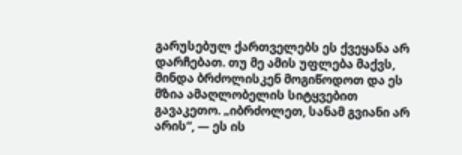გარუსებულ ქართველებს ეს ქვეყანა არ დარჩებათ. თუ მე ამის უფლება მაქვს, მინდა ბრძოლისკენ მოგიწოდოთ და ეს მზია ამაღლობელის სიტყვებით გავაკეთო. „იბრძოლეთ, სანამ გვიანი არ არის“, — ეს ის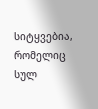სიტყვებია, რომელიც სულ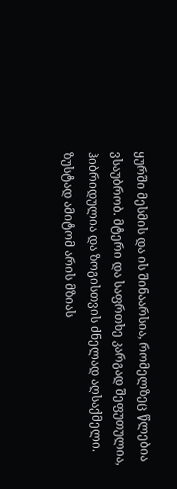ყურში მესმის და ის შინაარსია, რომელზეც წლებია ვსაუბრობ. მტერი და საფრთხე კარგად შეფუთულია, ჰიბრიდულია და ზოგისთვის ძნელად აღსაქმელი. ზუსტად ამიტომ არის მზიას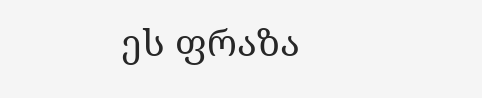ეს ფრაზა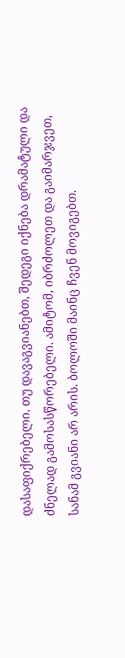დასაფიქრებელი. თუ დავაგვიანებთ, შედეგი იქნება დრამატული და ძნელად გამოსასწორებელი. ამიტომ, იბრძოლეთ და გაიმარჯვეთ, სანამ გვიანი არ არის. ბოლოში მაინც ჩვენ მოვიგებთ.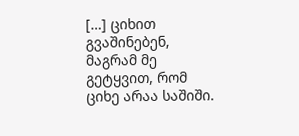[…] ციხით გვაშინებენ, მაგრამ მე გეტყვით, რომ ციხე არაა საშიში.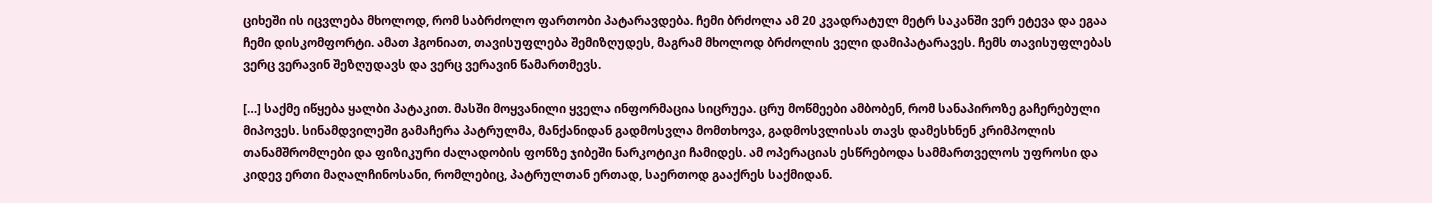ციხეში ის იცვლება მხოლოდ, რომ საბრძოლო ფართობი პატარავდება. ჩემი ბრძოლა ამ 20 კვადრატულ მეტრ საკანში ვერ ეტევა და ეგაა ჩემი დისკომფორტი. ამათ ჰგონიათ, თავისუფლება შემიზღუდეს, მაგრამ მხოლოდ ბრძოლის ველი დამიპატარავეს. ჩემს თავისუფლებას ვერც ვერავინ შეზღუდავს და ვერც ვერავინ წამართმევს.

[…] საქმე იწყება ყალბი პატაკით. მასში მოყვანილი ყველა ინფორმაცია სიცრუეა. ცრუ მოწმეები ამბობენ, რომ სანაპიროზე გაჩერებული მიპოვეს. სინამდვილეში გამაჩერა პატრულმა, მანქანიდან გადმოსვლა მომთხოვა, გადმოსვლისას თავს დამესხნენ კრიმპოლის თანამშრომლები და ფიზიკური ძალადობის ფონზე ჯიბეში ნარკოტიკი ჩამიდეს. ამ ოპერაციას ესწრებოდა სამმართველოს უფროსი და კიდევ ერთი მაღალჩინოსანი, რომლებიც, პატრულთან ერთად, საერთოდ გააქრეს საქმიდან.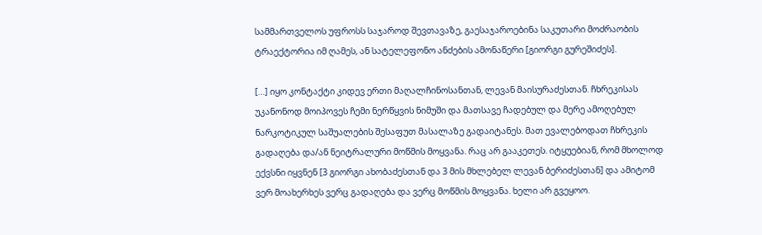სამმართველოს უფროსს საჯაროდ შევთავაზე, გაესაჯაროებინა საკუთარი მოძრაობის ტრაექტორია იმ ღამეს, ან სატელეფონო ანძების ამონაწერი [გიორგი გურეშიძეს].

[…] იყო კონტაქტი კიდევ ერთი მაღალჩინოსანთან, ლევან მაისურაძესთან. ჩხრეკისას უკანონოდ მოიპოვეს ჩემი ნერწყვის ნიმუში და მათსავე ჩადებულ და მერე ამოღებულ ნარკოტიკულ საშუალების შესაფუთ მასალაზე გადაიტანეს. მათ ევალებოდათ ჩხრეკის გადაღება და/ან ნეიტრალური მოწმის მოყვანა. რაც არ გააკეთეს. იტყუებიან, რომ მხოლოდ ექვსნი იყვნენ [3 გიორგი ახობაძესთან და 3 მის მხლებელ ლევან ბერიძესთან] და ამიტომ ვერ მოახერხეს ვერც გადაღება და ვერც მოწმის მოყვანა. ხელი არ გვეყოო.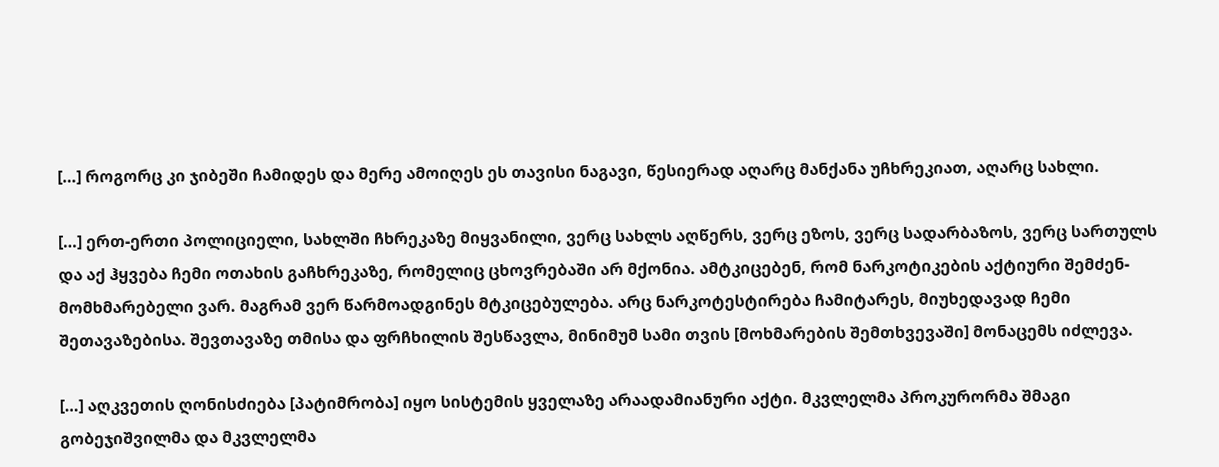[…] როგორც კი ჯიბეში ჩამიდეს და მერე ამოიღეს ეს თავისი ნაგავი, წესიერად აღარც მანქანა უჩხრეკიათ, აღარც სახლი.

[…] ერთ-ერთი პოლიციელი, სახლში ჩხრეკაზე მიყვანილი, ვერც სახლს აღწერს, ვერც ეზოს, ვერც სადარბაზოს, ვერც სართულს და აქ ჰყვება ჩემი ოთახის გაჩხრეკაზე, რომელიც ცხოვრებაში არ მქონია. ამტკიცებენ, რომ ნარკოტიკების აქტიური შემძენ-მომხმარებელი ვარ. მაგრამ ვერ წარმოადგინეს მტკიცებულება. არც ნარკოტესტირება ჩამიტარეს, მიუხედავად ჩემი შეთავაზებისა. შევთავაზე თმისა და ფრჩხილის შესწავლა, მინიმუმ სამი თვის [მოხმარების შემთხვევაში] მონაცემს იძლევა.

[…] აღკვეთის ღონისძიება [პატიმრობა] იყო სისტემის ყველაზე არაადამიანური აქტი. მკვლელმა პროკურორმა შმაგი გობეჯიშვილმა და მკვლელმა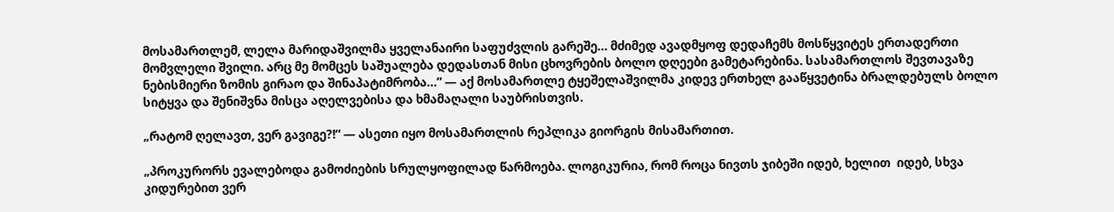მოსამართლემ, ლელა მარიდაშვილმა ყველანაირი საფუძვლის გარეშე… მძიმედ ავადმყოფ დედაჩემს მოსწყვიტეს ერთადერთი მომვლელი შვილი. არც მე მომცეს საშუალება დედასთან მისი ცხოვრების ბოლო დღეები გამეტარებინა. სასამართლოს შევთავაზე ნებისმიერი ზომის გირაო და შინაპატიმრობა…” — აქ მოსამართლე ტყეშელაშვილმა კიდევ ერთხელ გააწყვეტინა ბრალდებულს ბოლო სიტყვა და შენიშვნა მისცა აღელვებისა და ხმამაღალი საუბრისთვის.

„რატომ ღელავთ, ვერ გავიგე?!“ — ასეთი იყო მოსამართლის რეპლიკა გიორგის მისამართით.

„პროკურორს ევალებოდა გამოძიების სრულყოფილად წარმოება. ლოგიკურია, რომ როცა ნივთს ჯიბეში იდებ, ხელით  იდებ, სხვა კიდურებით ვერ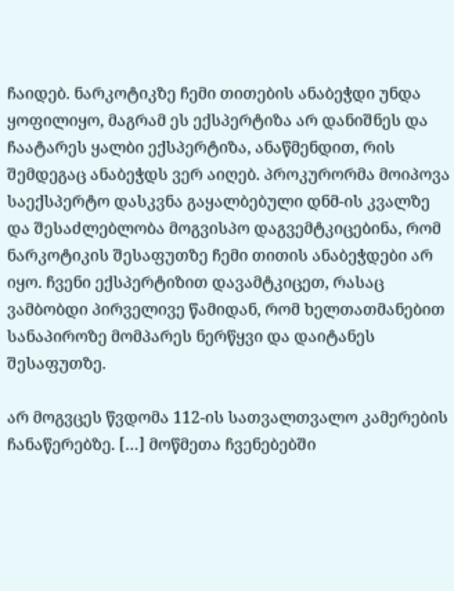ჩაიდებ. ნარკოტიკზე ჩემი თითების ანაბეჭდი უნდა ყოფილიყო, მაგრამ ეს ექსპერტიზა არ დანიშნეს და ჩაატარეს ყალბი ექსპერტიზა, ანაწმენდით, რის შემდეგაც ანაბეჭდს ვერ აიღებ. პროკურორმა მოიპოვა საექსპერტო დასკვნა გაყალბებული დნმ-ის კვალზე და შესაძლებლობა მოგვისპო დაგვემტკიცებინა, რომ ნარკოტიკის შესაფუთზე ჩემი თითის ანაბეჭდები არ იყო. ჩვენი ექსპერტიზით დავამტკიცეთ, რასაც ვამბობდი პირველივე წამიდან, რომ ხელთათმანებით სანაპიროზე მომპარეს ნერწყვი და დაიტანეს შესაფუთზე.

არ მოგვცეს წვდომა 112-ის სათვალთვალო კამერების ჩანაწერებზე. […] მოწმეთა ჩვენებებში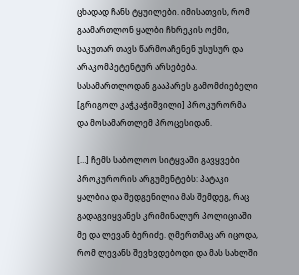ცხადად ჩანს ტყუილები. იმისათვის, რომ გაამართლონ ყალბი ჩხრეკის ოქმი, საკუთარ თავს წარმოაჩენენ უსუსურ და არაკომპეტენტურ არსებება. სასამართლოდან გააპარეს გამომძიებელი [გრიგოლ კაჭკაჭიშვილი] პროკურორმა და მოსამართლემ პროცესიდან.

[…] ჩემს საბოლოო სიტყვაში გავყვები პროკურორის არგუმენტებს: პატაკი ყალბია და შედგენილია მას შემდეგ, რაც გადაგვიყვანეს კრიმინალურ პოლიციაში მე და ლევან ბერიძე. ღმერთმაც არ იცოდა, რომ ლევანს შევხვდებოდი და მას სახლში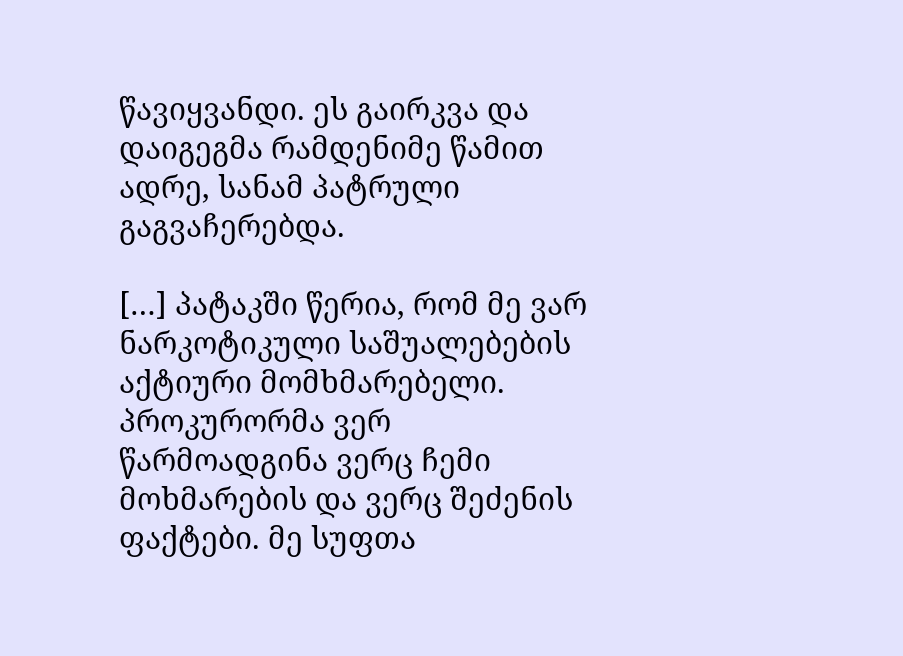წავიყვანდი. ეს გაირკვა და დაიგეგმა რამდენიმე წამით ადრე, სანამ პატრული გაგვაჩერებდა.

[…] პატაკში წერია, რომ მე ვარ ნარკოტიკული საშუალებების აქტიური მომხმარებელი. პროკურორმა ვერ წარმოადგინა ვერც ჩემი მოხმარების და ვერც შეძენის ფაქტები. მე სუფთა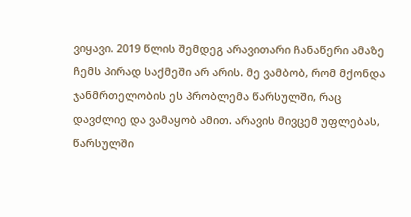ვიყავი. 2019 წლის შემდეგ არავითარი ჩანაწერი ამაზე ჩემს პირად საქმეში არ არის. მე ვამბობ, რომ მქონდა ჯანმრთელობის ეს პრობლემა წარსულში, რაც დავძლიე და ვამაყობ ამით. არავის მივცემ უფლებას, წარსულში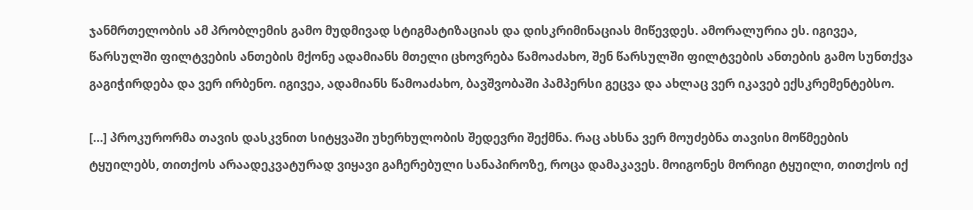ჯანმრთელობის ამ პრობლემის გამო მუდმივად სტიგმატიზაციას და დისკრიმინაციას მიწევდეს. ამორალურია ეს. იგივეა, წარსულში ფილტვების ანთების მქონე ადამიანს მთელი ცხოვრება წამოაძახო, შენ წარსულში ფილტვების ანთების გამო სუნთქვა გაგიჭირდება და ვერ ირბენო. იგივეა, ადამიანს წამოაძახო, ბავშვობაში პამპერსი გეცვა და ახლაც ვერ იკავებ ექსკრემენტებსო.

[…] პროკურორმა თავის დასკვნით სიტყვაში უხერხულობის შედევრი შექმნა. რაც ახსნა ვერ მოუძებნა თავისი მოწმეების ტყუილებს, თითქოს არაადეკვატურად ვიყავი გაჩერებული სანაპიროზე, როცა დამაკავეს. მოიგონეს მორიგი ტყუილი, თითქოს იქ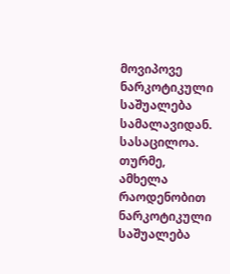მოვიპოვე ნარკოტიკული საშუალება სამალავიდან. სასაცილოა. თურმე, ამხელა რაოდენობით ნარკოტიკული საშუალება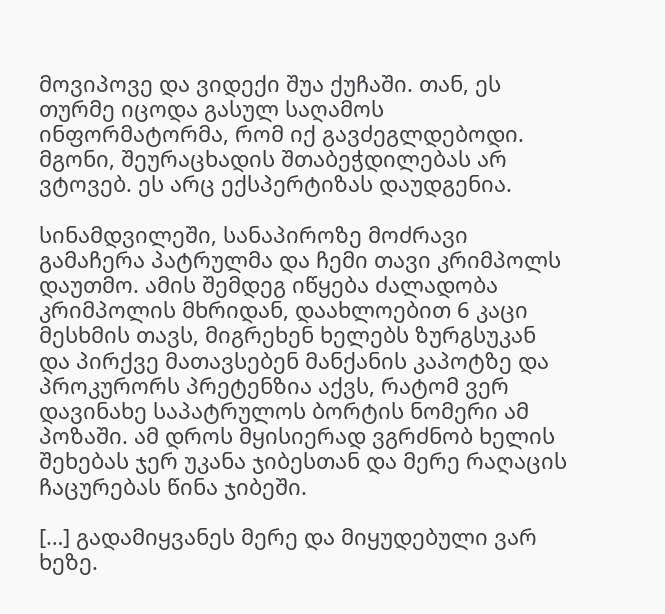მოვიპოვე და ვიდექი შუა ქუჩაში. თან, ეს თურმე იცოდა გასულ საღამოს ინფორმატორმა, რომ იქ გავძეგლდებოდი. მგონი, შეურაცხადის შთაბეჭდილებას არ ვტოვებ. ეს არც ექსპერტიზას დაუდგენია.

სინამდვილეში, სანაპიროზე მოძრავი გამაჩერა პატრულმა და ჩემი თავი კრიმპოლს დაუთმო. ამის შემდეგ იწყება ძალადობა კრიმპოლის მხრიდან, დაახლოებით 6 კაცი მესხმის თავს, მიგრეხენ ხელებს ზურგსუკან და პირქვე მათავსებენ მანქანის კაპოტზე და პროკურორს პრეტენზია აქვს, რატომ ვერ დავინახე საპატრულოს ბორტის ნომერი ამ პოზაში. ამ დროს მყისიერად ვგრძნობ ხელის შეხებას ჯერ უკანა ჯიბესთან და მერე რაღაცის ჩაცურებას წინა ჯიბეში.

[…] გადამიყვანეს მერე და მიყუდებული ვარ ხეზე.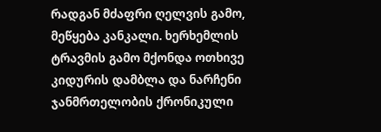რადგან მძაფრი ღელვის გამო, მეწყება კანკალი. ხერხემლის ტრავმის გამო მქონდა ოთხივე კიდურის დამბლა და ნარჩენი ჯანმრთელობის ქრონიკული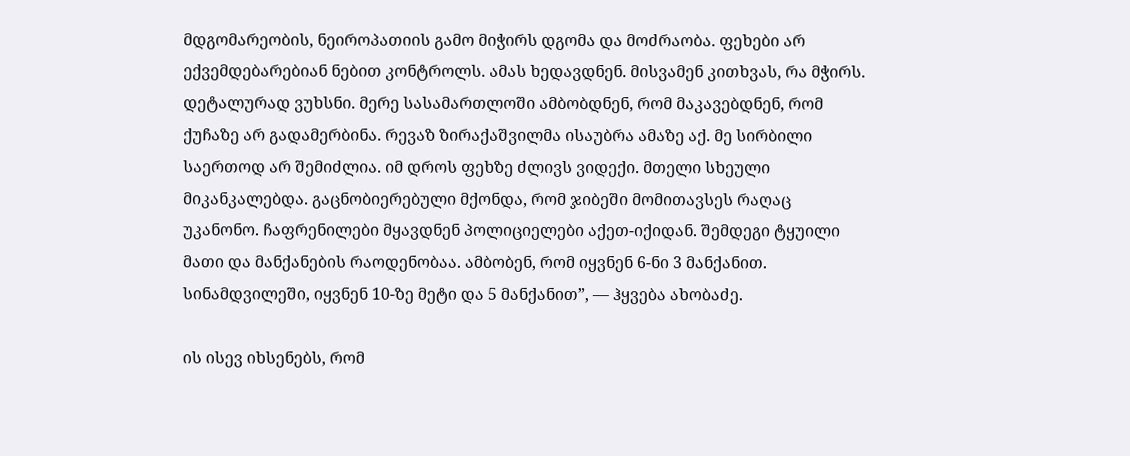მდგომარეობის, ნეიროპათიის გამო მიჭირს დგომა და მოძრაობა. ფეხები არ ექვემდებარებიან ნებით კონტროლს. ამას ხედავდნენ. მისვამენ კითხვას, რა მჭირს. დეტალურად ვუხსნი. მერე სასამართლოში ამბობდნენ, რომ მაკავებდნენ, რომ ქუჩაზე არ გადამერბინა. რევაზ ზირაქაშვილმა ისაუბრა ამაზე აქ. მე სირბილი საერთოდ არ შემიძლია. იმ დროს ფეხზე ძლივს ვიდექი. მთელი სხეული მიკანკალებდა. გაცნობიერებული მქონდა, რომ ჯიბეში მომითავსეს რაღაც უკანონო. ჩაფრენილები მყავდნენ პოლიციელები აქეთ-იქიდან. შემდეგი ტყუილი მათი და მანქანების რაოდენობაა. ამბობენ, რომ იყვნენ 6-ნი 3 მანქანით. სინამდვილეში, იყვნენ 10-ზე მეტი და 5 მანქანით”, — ჰყვება ახობაძე.

ის ისევ იხსენებს, რომ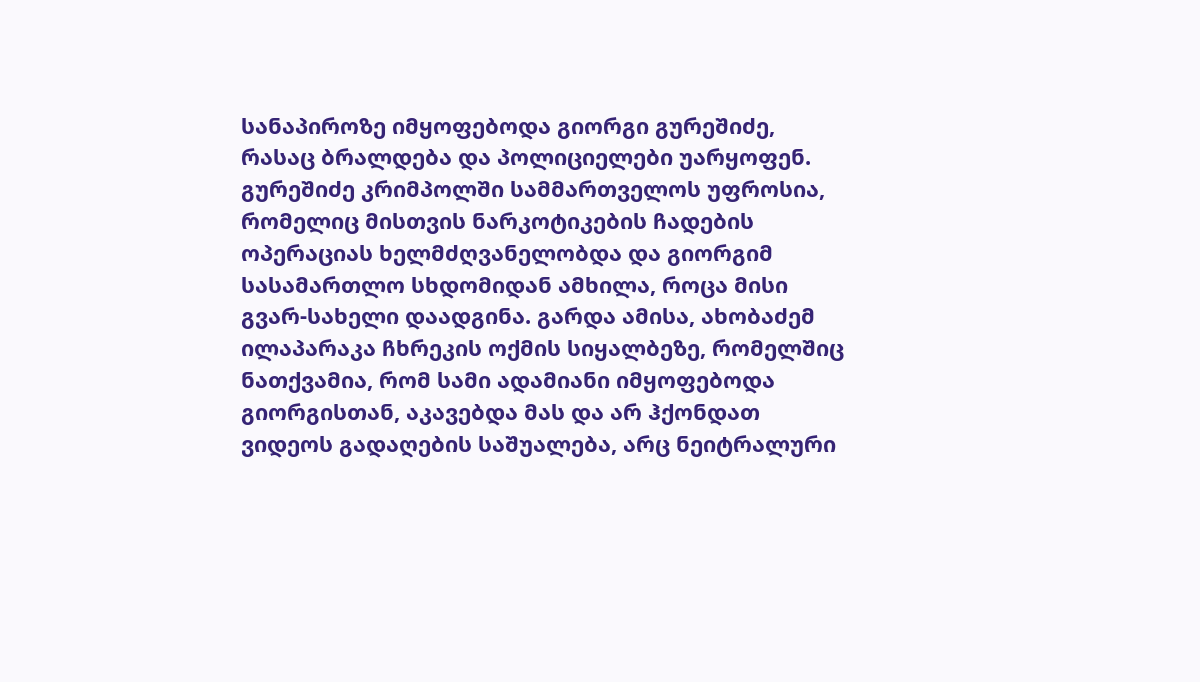სანაპიროზე იმყოფებოდა გიორგი გურეშიძე, რასაც ბრალდება და პოლიციელები უარყოფენ. გურეშიძე კრიმპოლში სამმართველოს უფროსია, რომელიც მისთვის ნარკოტიკების ჩადების ოპერაციას ხელმძღვანელობდა და გიორგიმ სასამართლო სხდომიდან ამხილა, როცა მისი გვარ-სახელი დაადგინა. გარდა ამისა, ახობაძემ ილაპარაკა ჩხრეკის ოქმის სიყალბეზე, რომელშიც ნათქვამია, რომ სამი ადამიანი იმყოფებოდა გიორგისთან, აკავებდა მას და არ ჰქონდათ ვიდეოს გადაღების საშუალება, არც ნეიტრალური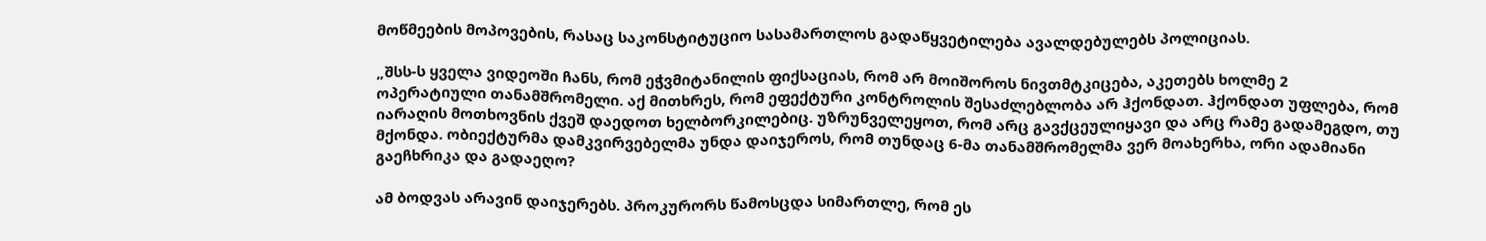მოწმეების მოპოვების, რასაც საკონსტიტუციო სასამართლოს გადაწყვეტილება ავალდებულებს პოლიციას.

„შსს-ს ყველა ვიდეოში ჩანს, რომ ეჭვმიტანილის ფიქსაციას, რომ არ მოიშოროს ნივთმტკიცება, აკეთებს ხოლმე 2 ოპერატიული თანამშრომელი. აქ მითხრეს, რომ ეფექტური კონტროლის შესაძლებლობა არ ჰქონდათ. ჰქონდათ უფლება, რომ იარაღის მოთხოვნის ქვეშ დაედოთ ხელბორკილებიც. უზრუნველეყოთ, რომ არც გავქცეულიყავი და არც რამე გადამეგდო, თუ მქონდა. ობიექტურმა დამკვირვებელმა უნდა დაიჯეროს, რომ თუნდაც 6-მა თანამშრომელმა ვერ მოახერხა, ორი ადამიანი გაეჩხრიკა და გადაეღო?

ამ ბოდვას არავინ დაიჯერებს. პროკურორს წამოსცდა სიმართლე, რომ ეს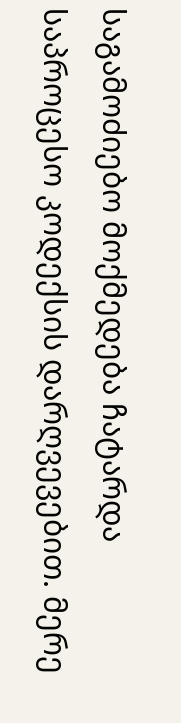საგამოძიებო მოქმედება ჩატარდა საპროცესო კოდექსის დარღვევებით. მერე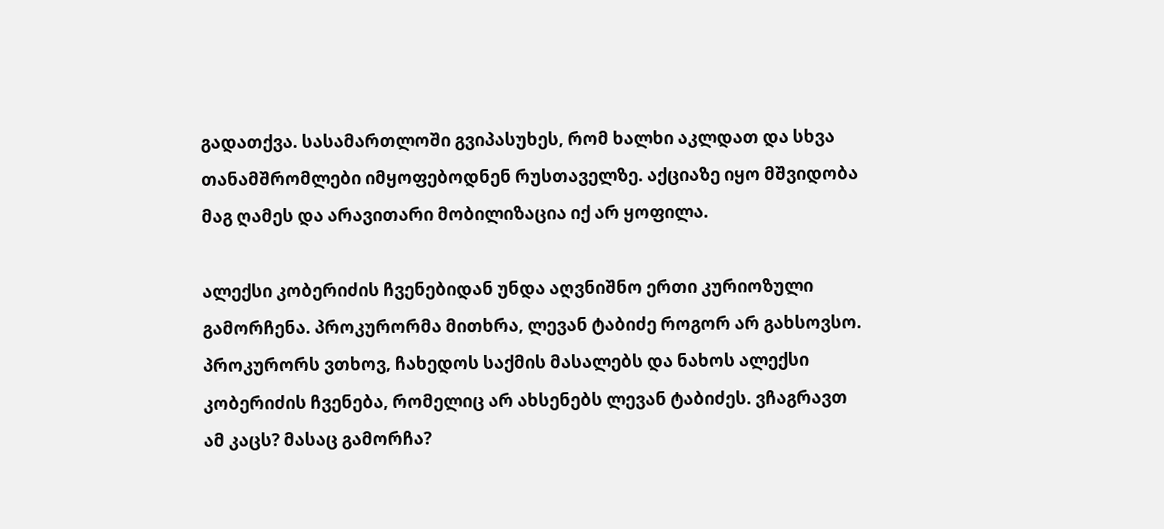გადათქვა. სასამართლოში გვიპასუხეს, რომ ხალხი აკლდათ და სხვა თანამშრომლები იმყოფებოდნენ რუსთაველზე. აქციაზე იყო მშვიდობა მაგ ღამეს და არავითარი მობილიზაცია იქ არ ყოფილა.

ალექსი კობერიძის ჩვენებიდან უნდა აღვნიშნო ერთი კურიოზული გამორჩენა. პროკურორმა მითხრა, ლევან ტაბიძე როგორ არ გახსოვსო. პროკურორს ვთხოვ, ჩახედოს საქმის მასალებს და ნახოს ალექსი კობერიძის ჩვენება, რომელიც არ ახსენებს ლევან ტაბიძეს. ვჩაგრავთ ამ კაცს? მასაც გამორჩა?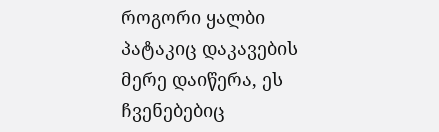როგორი ყალბი პატაკიც დაკავების მერე დაიწერა, ეს ჩვენებებიც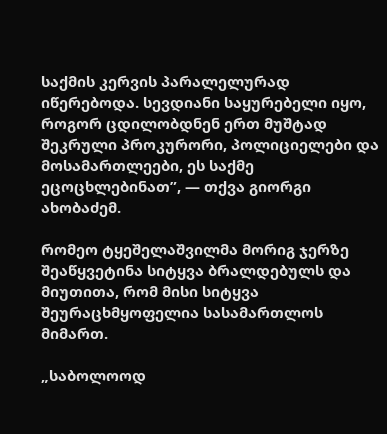საქმის კერვის პარალელურად იწერებოდა. სევდიანი საყურებელი იყო, როგორ ცდილობდნენ ერთ მუშტად შეკრული პროკურორი, პოლიციელები და მოსამართლეები, ეს საქმე ეცოცხლებინათ”, — თქვა გიორგი ახობაძემ.

რომეო ტყეშელაშვილმა მორიგ ჯერზე შეაწყვეტინა სიტყვა ბრალდებულს და მიუთითა, რომ მისი სიტყვა შეურაცხმყოფელია სასამართლოს მიმართ.

„საბოლოოდ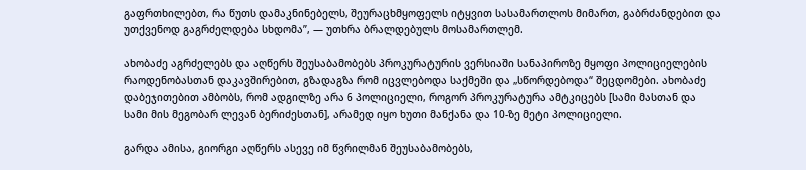გაფრთხილებთ, რა წუთს დამაკნინებელს, შეურაცხმყოფელს იტყვით სასამართლოს მიმართ, გაბრძანდებით და უთქვენოდ გაგრძელდება სხდომა”, — უთხრა ბრალდებულს მოსამართლემ.

ახობაძე აგრძელებს და აღწერს შეუსაბამობებს პროკურატურის ვერსიაში სანაპიროზე მყოფი პოლიციელების რაოდენობასთან დაკავშირებით, გზადაგზა რომ იცვლებოდა საქმეში და „სწორდებოდა“ შეცდომები. ახობაძე დაბეჯითებით ამბობს, რომ ადგილზე არა 6 პოლიციელი, როგორ პროკურატურა ამტკიცებს [სამი მასთან და სამი მის მეგობარ ლევან ბერიძესთან], არამედ იყო ხუთი მანქანა და 10-ზე მეტი პოლიციელი.

გარდა ამისა, გიორგი აღწერს ასევე იმ წვრილმან შეუსაბამობებს,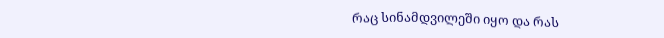რაც სინამდვილეში იყო და რას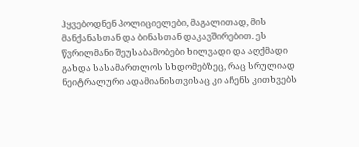ჰყვებოდნენ პოლიციელები, მაგალითად, მის მანქანასთან და ბინასთან დაკავშირებით. ეს წვრილმანი შეუსაბამობები ხილვადი და აღქმადი გახდა სასამართლოს სხდომებზეც, რაც სრულიად ნეიტრალური ადამიანისთვისაც კი აჩენს კითხვებს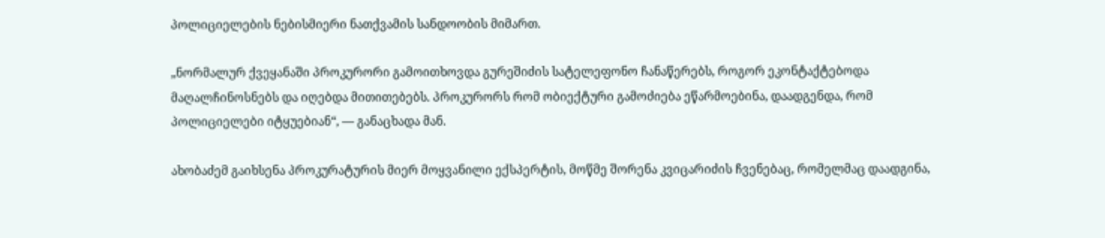პოლიციელების ნებისმიერი ნათქვამის სანდოობის მიმართ.

„ნორმალურ ქვეყანაში პროკურორი გამოითხოვდა გურეშიძის სატელეფონო ჩანაწერებს, როგორ ეკონტაქტებოდა მაღალჩინოსნებს და იღებდა მითითებებს. პროკურორს რომ ობიექტური გამოძიება ეწარმოებინა, დაადგენდა, რომ პოლიციელები იტყუებიან“, — განაცხადა მან.

ახობაძემ გაიხსენა პროკურატურის მიერ მოყვანილი ექსპერტის, მოწმე შორენა კვიცარიძის ჩვენებაც, რომელმაც დაადგინა,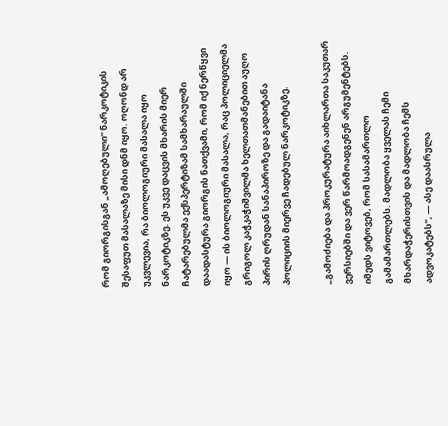რომ გიორგისგან „ამოღებული“ ნარკოტიკის შესაფუთ მასალაზე მისი დნმ იყო. ოღონდ არ უკვლევია, რა ბიოლოგიური მასალა იყო ნარკოტიკზე. ეს უკვე დაცვის მხარის მიერ ჩატარებულმა ექსპერტიზამ სამხარაულში დაადასტურა გიორგის ნათქვამი, რომ იქ ნერწყვი იყო — ის ბიოლოგიური მასალა, რაც პოლიციელმა გრიგოლ კაჭკაჭიშვილმა ხელთათმანებით აუღო პირის ღრუდან სანაპიროზე და გადაიტანა პოლიციის მიერვე ჩადებულ ნარკოტიკზე.

„გამოძიება და პროკურატურა აიხლართა საკუთარ ვერსიებში და ვერ წარმოადგენენ არგუმენტებს. იმედს ვიტოვებ, რომ სასამართლო გამამართლებს. მადლობა ყველას ჩემი მხარდაჭერისთვის და მადლობა ჩემს ადვოკატებს”, — ასე დაასრულა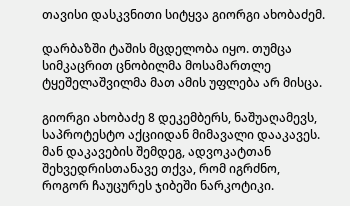თავისი დასკვნითი სიტყვა გიორგი ახობაძემ.

დარბაზში ტაშის მცდელობა იყო. თუმცა სიმკაცრით ცნობილმა მოსამართლე ტყეშელაშვილმა მათ ამის უფლება არ მისცა.

გიორგი ახობაძე 8 დეკემბერს, ნაშუაღამევს, საპროტესტო აქციიდან მიმავალი დააკავეს. მან დაკავების შემდეგ, ადვოკატთან შეხვედრისთანავე თქვა, რომ იგრძნო, როგორ ჩაუცურეს ჯიბეში ნარკოტიკი.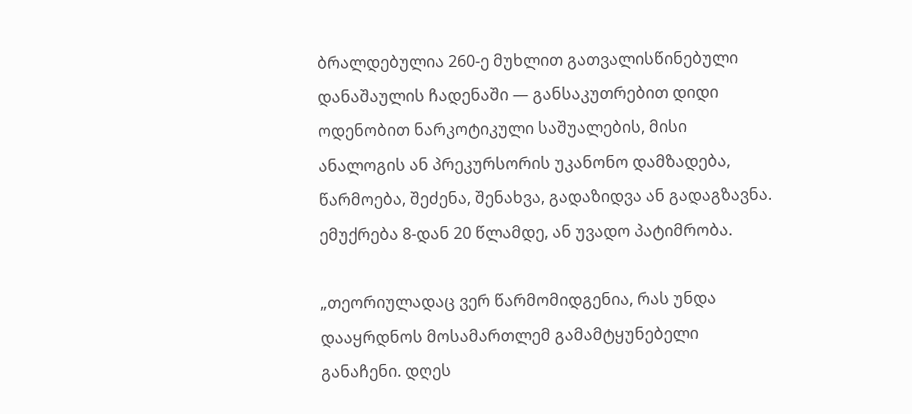ბრალდებულია 260-ე მუხლით გათვალისწინებული დანაშაულის ჩადენაში — განსაკუთრებით დიდი ოდენობით ნარკოტიკული საშუალების, მისი ანალოგის ან პრეკურსორის უკანონო დამზადება, წარმოება, შეძენა, შენახვა, გადაზიდვა ან გადაგზავნა. ემუქრება 8-დან 20 წლამდე, ან უვადო პატიმრობა.

„თეორიულადაც ვერ წარმომიდგენია, რას უნდა დააყრდნოს მოსამართლემ გამამტყუნებელი განაჩენი. დღეს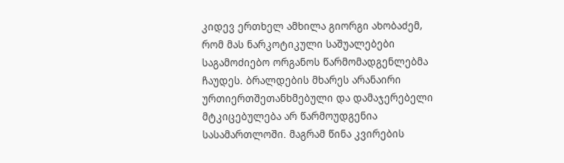კიდევ ერთხელ ამხილა გიორგი ახობაძემ, რომ მას ნარკოტიკული საშუალებები საგამოძიებო ორგანოს წარმომადგენლებმა ჩაუდეს. ბრალდების მხარეს არანაირი ურთიერთშეთანხმებული და დამაჯერებელი მტკიცებულება არ წარმოუდგენია სასამართლოში. მაგრამ წინა კვირების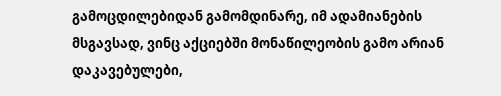გამოცდილებიდან გამომდინარე, იმ ადამიანების მსგავსად, ვინც აქციებში მონაწილეობის გამო არიან დაკავებულები,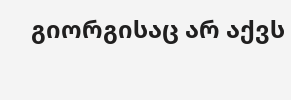გიორგისაც არ აქვს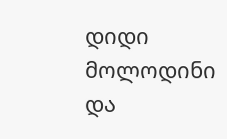დიდი მოლოდინი და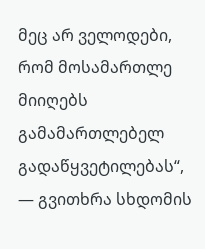მეც არ ველოდები, რომ მოსამართლე მიიღებს გამამართლებელ გადაწყვეტილებას“, — გვითხრა სხდომის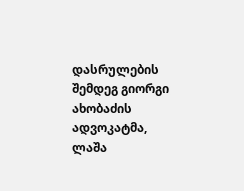დასრულების შემდეგ გიორგი ახობაძის ადვოკატმა, ლაშა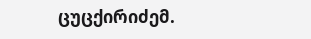ცუცქირიძემ.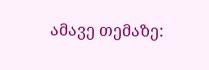ამავე თემაზე: